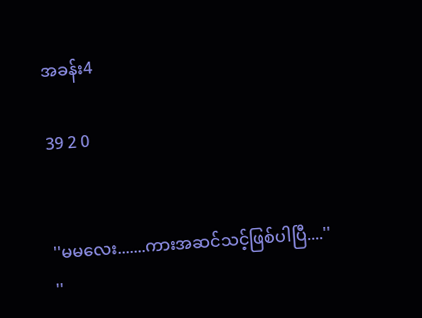အခန်း4

39 2 0


''မမလေး.......ကားအဆင်သင့်ဖြစ်ပါပြီ....''
''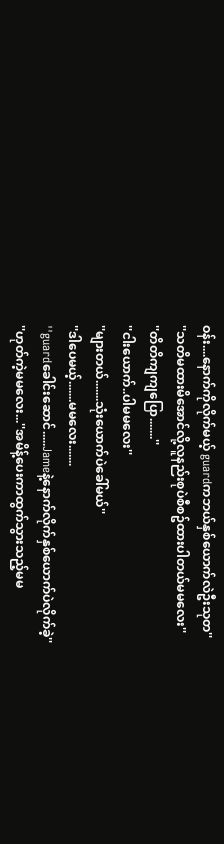ဝန်း....နောက်ကိုလိုက်မယ့် guardကဘယ်နှစ်ယောက်လဲဦးသုတ''
''သတိမထားမိအောင်လို့လူနည်းစုပဲစီစဥ်ထားပါတယ်မမလေး''
''တိတိကျကျပြော.......''
''ငါးယောက်..ပါမမလေး''
''များတယ်.......သုံးယောက်ပဲခေါ်မယ်''
''ဒါပေမယ့်.......မမလေး.......
''guardခေါင်းဆောင်.....Jameနဲ့နောက်လိုက်နှစ်ယောက်ပဲလိုက်ခဲ့''
''ဟုတ်ကဲ့မမလေး...''အမိန့်ပေးကာထွက်သွားသည့်မမ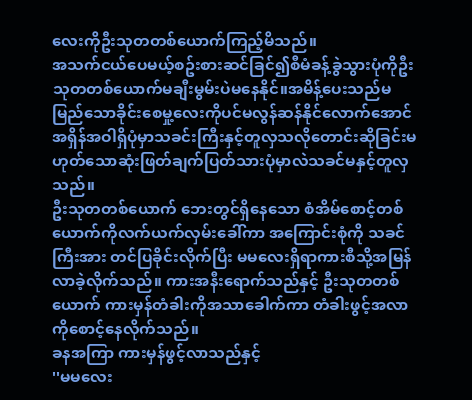လေးကိုဦးသုတတစ်ယောက်ကြည့်မိသည်။
အသက်ငယ်ပေမယ့်စဥ်းစားဆင်ခြင်၍စီမံခန့်ခွဲသွားပုံကိုဦးသုတတစ်ယောက်မချီးမွမ်းပဲမနေနိုင်။အမိန့်ပေးသည်မမြည်သောခိုင်းစေမှု့လေးကိုပင်မလွန်ဆန်နိုင်လောက်အောင်အရှိန်အဝါရှိပုံမှာသခင်းကြီးနှင့်တူလှသလိုတောင်းဆိုခြင်းမဟုတ်သောဆုံးဖြတ်ချက်ပြတ်သားပုံမှာလဲသခင်မနှင့်တူလှသည်။
ဦးသုတတစ်ယောက် ဘေးတွင်ရှိနေသော စံအိမ်စောင့်တစ်ယောက်ကိုလက်ယက်လှမ်းခေါ်ကာ အကြောင်းစုံကို သခင်ကြီးအား တင်ပြခိုင်းလိုက်ပြီး မမလေးရှိရာကားစီသို့အမြန်လာခဲ့လိုက်သည်။ ကားအနီးရောက်သည်နှင့် ဦးသုတတစ်ယောက် ကားမှန်တံခါးကိုအသာခေါက်ကာ တံခါးဖွင့်အလာကိုစောင့်နေလိုက်သည်။
ခနအကြာ ကားမှန်ဖွင့်လာသည်နှင့်
''မမလေး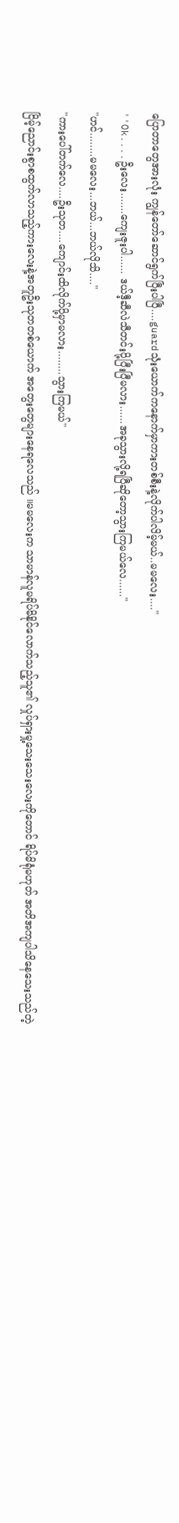ပြောတာတွေအားလုံး ကျွန်တော်ဆောင်ရွက်ပြီးပါပြီ....guardသုံးယောက်ကနောက်မှာကားတစ်စီးနဲ့လိုက်ပါလိမ့်မယ်..မမလေး....''
''Ok....ဦးလေး.......ကျေးဇူးပါ...... ဒယ်ဒီ့ဆီလဲသီတင်းပို့ပြီးပြီမလား......အခုသွားလို့ရပြီဆိုတော့သွားကြမယ်လေ......''
''ဟင်........မမလေး...ဘယ်...ဘယ်လိုသိ....''
''ကားပေါ်တက်လေ....ဦးသုတ....ကျောင်းထိလိုက်ပို့မှာမလား........သွားကြမယ်''
ငြိမ့်ညောင်းစွာစထွက်လာသည့်ကားလေးနဲ့အတူဦးသုတတစ်ယောက် အတွေးတွေများနေရလေသည် ။မမလေးက သာမာန်လူမရိပ်မိနိုင်လောက်သည့်သူ၏ လှုပ်ရှားမှု့သေးသေးလေးကိုတောင် ရိပ်မိရုံမဟုတ် အတိအကျပါသိနေသေးသည်တဲ့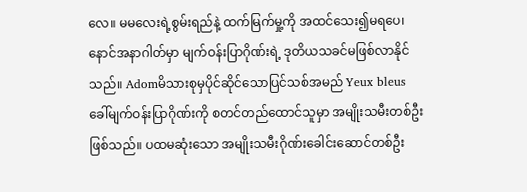လေ။ မမလေးရဲ့စွမ်းရည်နဲ့ ထက်မြက်မှု့ကို အထင်သေး၍မရပေ၊နောင်အနာဂါတ်မှာ မျက်ဝန်းပြာဂိုဏ်းရဲ့ ဒုတိယသခင်မဖြစ်လာနိုင်သည်။ Adomမိသားစုမှပိုင်ဆိုင်သောပြင်သစ်အမည် Yeux bleus ခေါ်မျက်ဝန်းပြာဂိုဏ်းကို စတင်တည်ထောင်သူမှာ အမျိုးသမီးတစ်ဦးဖြစ်သည်။ ပထမဆုံးသော အမျိုးသမီးဂိုဏ်းခေါင်းဆောင်တစ်ဦး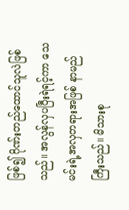ဖြစ်၍ ဂိုဏ်းတည်ထောင်သူလဲဖြစ်သည်။ အလွန်လှပပြီးရဲရင့်ကာ သေမင်းရဲ့အလှတရားအဖြစ် နာမည်ကြီးသည်။ မိသားစု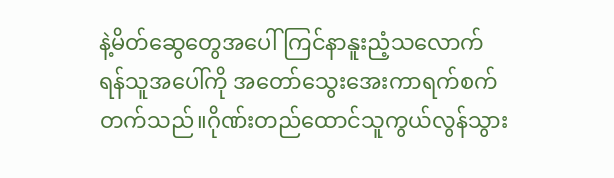နဲ့မိတ်ဆွေတွေအပေါ်ကြင်နာနူးညံ့သလောက် ရန်သူအပေါ်ကို အတော်သွေးအေးကာရက်စက်တက်သည်။ဂိုဏ်းတည်ထောင်သူကွယ်လွန်သွား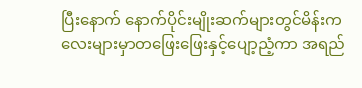ပြီးနောက် နောက်ပိုင်းမျိုးဆက်များတွင်မိန်းကလေးများမှာတဖြေးဖြေးနှင့်ပျော့ညံ့ကာ အရည်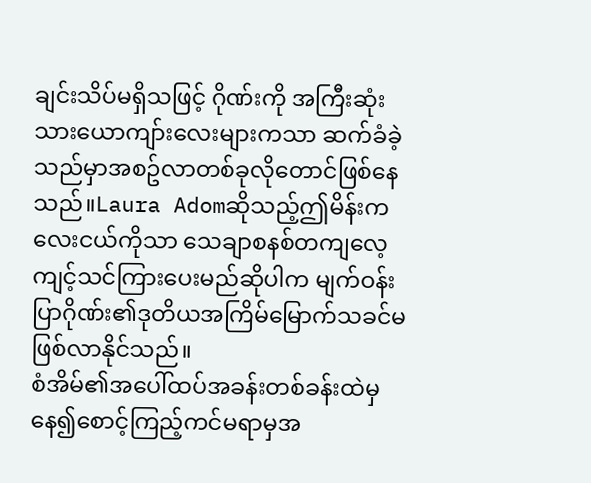ချင်းသိပ်မရှိသဖြင့် ဂိုဏ်းကို အကြီးဆုံးသားယောကျာ်းလေးများကသာ ဆက်ခံခဲ့သည်မှာအစဥ်လာတစ်ခုလိုတောင်ဖြစ်နေသည်။Laura Adomဆိုသည့်ဤမိန်းကလေးငယ်ကိုသာ သေချာစနစ်တကျလေ့ကျင့်သင်ကြားပေးမည်ဆိုပါက မျက်ဝန်းပြာဂိုဏ်း၏ဒုတိယအကြိမ်မြောက်သခင်မဖြစ်လာနိုင်သည်။
စံအိမ်၏အပေါ်ထပ်အခန်းတစ်ခန်းထဲမှနေ၍စောင့်ကြည့်ကင်မရာမှအ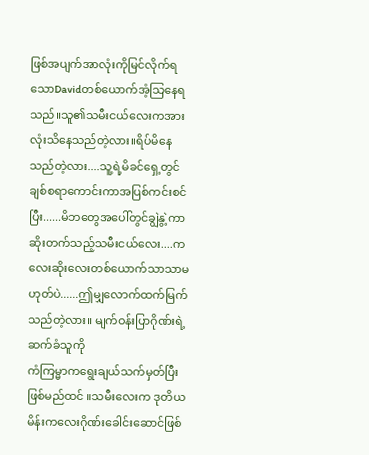ဖြစ်အပျက်အာလုံးကိုမြင်လိုက်ရသောDavidတစ်ယောက်အံ့သြနေရသည်။သူ၏သမီးငယ်လေးကအားလုံးသိနေသည်တဲ့လား။ရိပ်မိနေသည်တဲ့လား....သူ့ရဲ့မိခင်ရှေ့တွင်ချစ်စရာကောင်းကာအပြစ်ကင်းစင်ပြီး......မိဘတွေအပေါ်တွင်ချွဲနွဲ့ကာဆိုးတက်သည့်သမီးငယ်လေး....ကလေးဆိုးလေးတစ်ယောက်သာသာမဟုတ်ပဲ......ဤမျှလောက်ထက်မြက်သည်တဲ့လား။ မျက်ဝန်းပြာဂိုဏ်းရဲ့ ဆက်ခံသူကို
ကံကြမ္မာကရွေးချယ်သက်မှတ်ပြီး ဖြစ်မည်ထင် ။သမီးလေးက ဒုတိယမိန်းကလေးဂိုဏ်းခေါင်းဆောင်ဖြစ်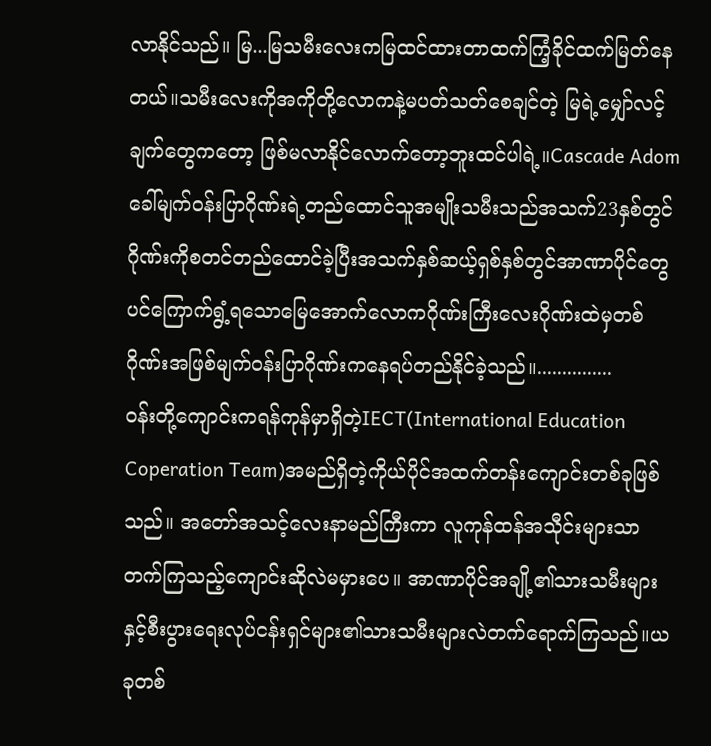လာနိုင်သည်။ မြ...မြသမီးလေးကမြထင်ထားတာထက်ကြံ့ခိုင်ထက်မြတ်နေတယ်။သမီးလေးကိုအကိုတို့လောကနဲ့မပတ်သတ်စေချင်တဲ့ မြရဲ့မျှော်လင့်ချက်တွေကတော့ ဖြစ်မလာနိုင်လောက်တော့ဘူးထင်ပါရဲ့။Cascade Adomခေါ်မျက်ဝန်းပြာဂိုဏ်းရဲ့တည်ထောင်သူအမျိုးသမီးသည်အသက်23နှစ်တွင်ဂိုဏ်းကိုစတင်တည်ထောင်ခဲ့ပြီးအသက်နှစ်ဆယ့်ရှစ်နှစ်တွင်အာဏာပိုင်တွေပင်ကြောက်ရွံ့ရသောမြေအောက်လောကဂိုဏ်းကြီးလေးဂိုဏ်းထဲမှတစ်ဂိုဏ်းအဖြစ်မျက်ဝန်းပြာဂိုဏ်းကနေရပ်တည်နိုင်ခဲ့သည်။...............
ဝန်းတို့ကျောင်းကရန်ကုန်မှာရှိတဲ့IECT(International Education Coperation Team)အမည်ရှိတဲ့ကိုယ်ပိုင်အထက်တန်းကျောင်းတစ်ခုဖြစ်သည်။ အတော်အသင့်လေးနာမည်ကြီးကာ လူကုန်ထန်အသီုင်းများသာတက်ကြသည့်ကျောင်းဆိုလဲမမှားပေ။ အာဏာပိုင်အချို့၏သားသမီးများနှင့်စီးပွားရေးလုပ်ငန်းရှင်များ၏သားသမီးများလဲတက်ရောက်ကြသည်။ယခုတစ်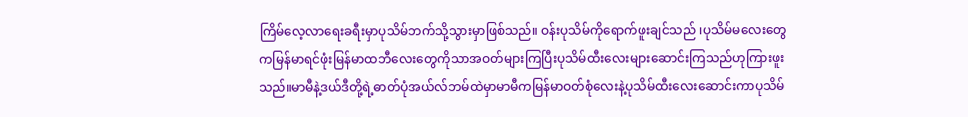ကြိမ်လေ့လာရေးခရီးမှာပုသိမ်ဘက်သို့သွားမှာဖြစ်သည်။ ဝန်းပုသိမ်ကိုရောက်ဖူးချင်သည် ၊ပုသိမ်မလေးတွေကမြန်မာရင်ဖုံးမြန်မာထဘီလေးတွေကိုသာအဝတ်များကြပြီးပုသိမ်ထီးလေးများဆောင်းကြသည်ဟုကြားဖူးသည်။မာမီနဲ့ဒယ်ဒီတို့ရဲ့ဓာတ်ပုံအယ်လ်ဘမ်ထဲမှာမာမီကမြန်မာဝတ်စုံလေးနဲ့ပုသိမ်ထီးလေးဆောင်းကာပုသိမ်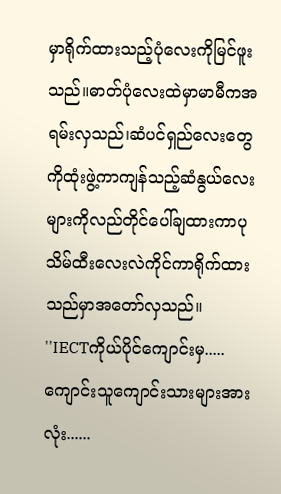မှာရိုက်ထားသည့်ပုံလေးကိုမြင်ဖူးသည်။ဓာတ်ပုံလေးထဲမှာမာမီကအရမ်းလှသည်၊ဆံပင်ရှည်လေးတွေကိုထုံးဖွဲ့ကာကျန်သည့်ဆံနွယ်လေးများကိုလည်တိုင်ပေါ်ချထားကာပုသိမ်ထီးလေးလဲကိုင်ကာရိုက်ထားသည်မှာအတော်လှသည်။
''IECTကိုယ်ပိုင်ကျောင်းမှ.....ကျောင်းသူကျောင်းသားများအားလုံး......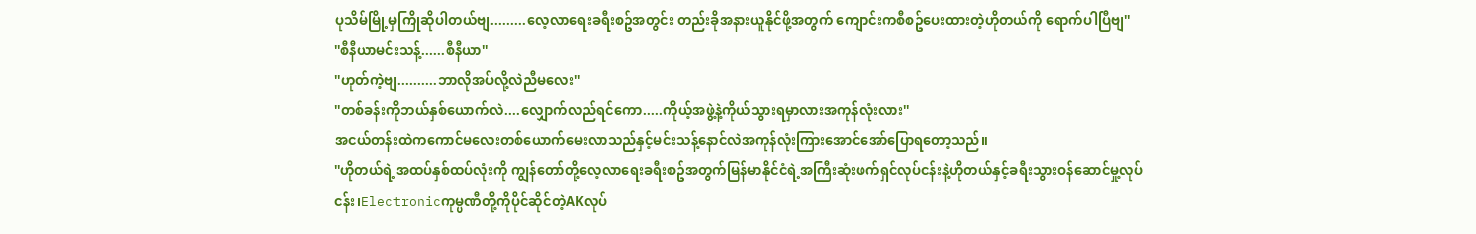ပုသိမ်မြို့မှကြိုဆိုပါတယ်ဗျ.........လေ့လာရေးခရီးစဥ်အတွင်း တည်းခိုအနားယူနိုင်ဖို့အတွက် ကျောင်းကစီစဥ်ပေးထားတဲ့ဟိုတယ်ကို ရောက်ပါပြီဗျ''
''စီနီယာမင်းသန့်......စီနီယာ''
''ဟုတ်ကဲ့ဗျ..........ဘာလိုအပ်လို့လဲညီမလေး''
''တစ်ခန်းကိုဘယ်နှစ်ယောက်လဲ....လျှောက်လည်ရင်ကော.....ကိုယ့်အဖွဲ့နဲ့ကိုယ်သွားရမှာလားအကုန်လုံးလား''
အငယ်တန်းထဲကကောင်မလေးတစ်ယောက်မေးလာသည်နှင့်မင်းသန့်နောင်လဲအကုန်လုံးကြားအောင်အော်ပြောရတော့သည်။
''ဟိုတယ်ရဲ့အထပ်နှစ်ထပ်လုံးကို ကျွန်တော်တို့လေ့လာရေးခရီးစဥ်အတွက်မြန်မာနိုင်ငံရဲ့အကြီးဆုံးဖက်ရှင်လုပ်ငန်းနဲ့ဟိုတယ်နှင့်ခရီးသွားဝန်ဆောင်မှု့လုပ်ငန်း၊Electronicကုမ္ပဏီတို့ကိုပိုင်ဆိုင်တဲ့AKလုပ်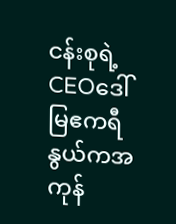ငန်းစုရဲ့CEOဒေါ်မြဧကရီနွယ်ကအကုန်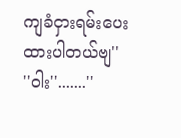ကျခံငှားရမ်းပေးထားပါတယ်ဗျ''
''ဝါး''.......''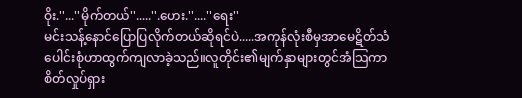ဝိုး.''...''မိုက်တယ်''.....''.ဟေး.''....''ရေး''
မင်းသန့်နောင်ပြောပြလိုက်တယ်ဆိုရင်ပဲ.....အကုန်လုံးစီမှအာမေဋိတ်သံပေါင်းစုံဟာထွက်ကျလာခဲ့သည်။လူတိုင်း၏မျက်နှာများတွင်အံသြကာစိတ်လှုပ်ရှား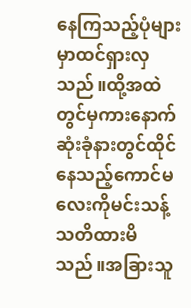နေကြသည့်ပုံများမှာထင်ရှားလှသည်။ထို့အထဲတွင်မှကားနောက်ဆုံးခုံနားတွင်ထိုင်နေသည့်ကောင်မလေးကိုမင်းသန့်သတိထားမိသည်။အခြားသူ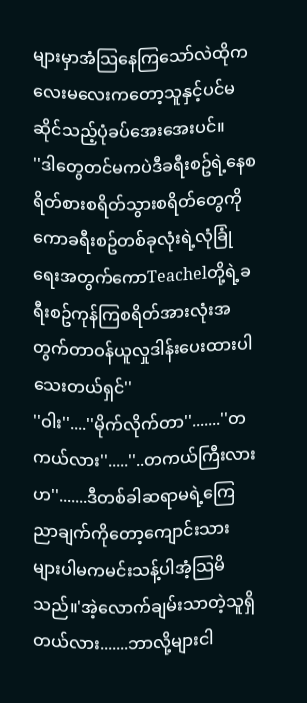များမှာအံသြနေကြသော်လဲထိုကလေးမလေးကတော့သူနှင့်ပင်မဆိုင်သည့်ပုံခပ်အေးအေးပင်။
''ဒါတွေတင်မကပဲဒီခရီးစဥ်ရဲ့နေစရိတ်စားစရိတ်သွားစရိတ်တွေကိုကောခရီးစဥ်တစ်ခုလုံးရဲ့လုံခြုံရေးအတွက်ကောTeachelတို့ရဲ့ခရီးစဥ်ကုန်ကြစရိတ်အားလုံးအတွက်တာဝန်ယူလှုဒါန်းပေးထားပါသေးတယ်ရှင်''
''ဝါး''....''မိုက်လိုက်တာ''.......''တကယ်လား''.....''..တကယ်ကြီးလားဟ''.......ဒီတစ်ခါဆရာမရဲ့ကြေညာချက်ကိုတော့ကျောင်းသားများပါမကမင်းသန့်ပါအံ့သြမိသည်။'အဲ့လောက်ချမ်းသာတဲ့သူရှိတယ်လား.......ဘာလို့များငါ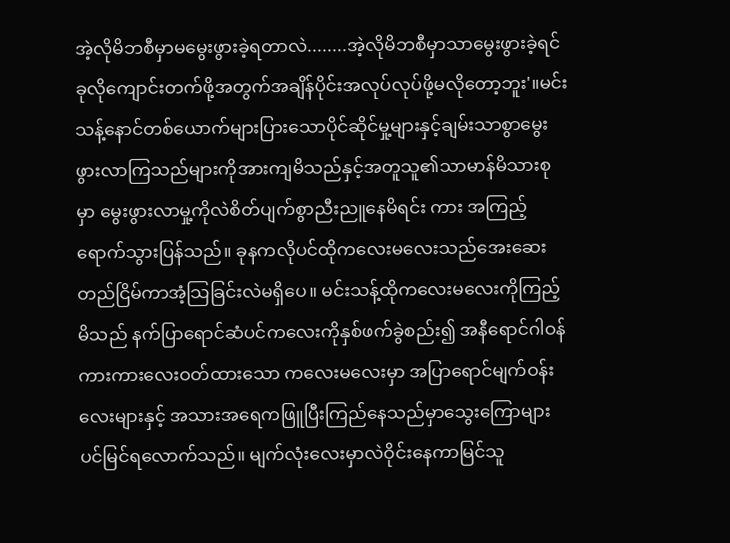အဲ့လိုမိဘစီမှာမမွေးဖွားခဲ့ရတာလဲ........အဲ့လိုမိဘစီမှာသာမွေးဖွားခဲ့ရင်ခုလိုကျောင်းတက်ဖို့အတွက်အချိန်ပိုင်းအလုပ်လုပ်ဖို့မလိုတော့ဘူး'။မင်းသန့်နောင်တစ်ယောက်များပြားသောပိုင်ဆိုင်မှု့များနှင့်ချမ်းသာစွာမွေးဖွားလာကြသည်များကိုအားကျမိသည်နှင့်အတူသူ၏သာမာန်မိသားစုမှာ မွေးဖွားလာမှု့ကိုလဲစိတ်ပျက်စွာညီးညူနေမိရင်း ကား အကြည့်ရောက်သွားပြန်သည်။ ခုနကလိုပင်ထိုကလေးမလေးသည်အေးဆေးတည်ငြိမ်ကာအံ့သြခြင်းလဲမရှိပေ။ မင်းသန့်ထိုကလေးမလေးကိုကြည့်မိသည် နက်ပြာရောင်ဆံပင်ကလေးကိုနှစ်ဖက်ခွဲစည်း၍ အနီရောင်ဂါဝန်ကားကားလေးဝတ်ထားသော ကလေးမလေးမှာ အပြာရောင်မျက်ဝန်းလေးများနှင့် အသားအရေကဖြူပြီးကြည်နေသည်မှာသွေးကြောများပင်မြင်ရလောက်သည်။ မျက်လုံးလေးမှာလဲဝိုင်းနေကာမြင်သူ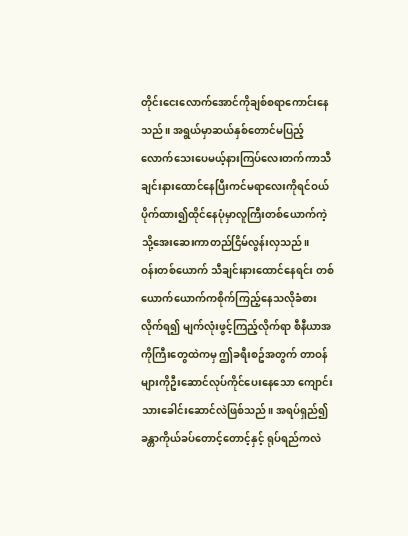တိုင်းငေးလောက်အောင်ကိုချစ်စရာကောင်းနေသည်။ အရွယ်မှာဆယ်နှစ်တောင်မပြည့်လောက်သေးပေမယ့်နားကြပ်လေးတက်ကာသီချင်းနားထောင်နေပြီးကင်မရာလေးကိုရင်ဝယ်ပိုက်ထား၍ထိုင်နေပုံမှာလူကြီးတစ်ယောက်ကဲ့သို့အေးဆေးကာတည်ငြိမ်လွန်းလှသည်။
ဝန်းတစ်ယောက် သီချင်းနားထောင်နေရင်း တစ်ယောက်ယောက်ကစိုက်ကြည့်နေသလိုခံစားလိုက်ရ၍ မျက်လုံးဖွင့်ကြည့်လိုက်ရာ စီနီယာအကိုကြီးတွေထဲကမှ ဤခရီးစဥ်အတွက် တာဝန်များကိုဦးဆောင်လုပ်ကိုင်ပေးနေသော ကျောင်းသားခေါင်းဆောင်လဲဖြစ်သည်။ အရပ်ရှည်၍ ခန္တာကိုယ်ခပ်တောင့်တောင့်နှင့် ရုပ်ရည်ကလဲ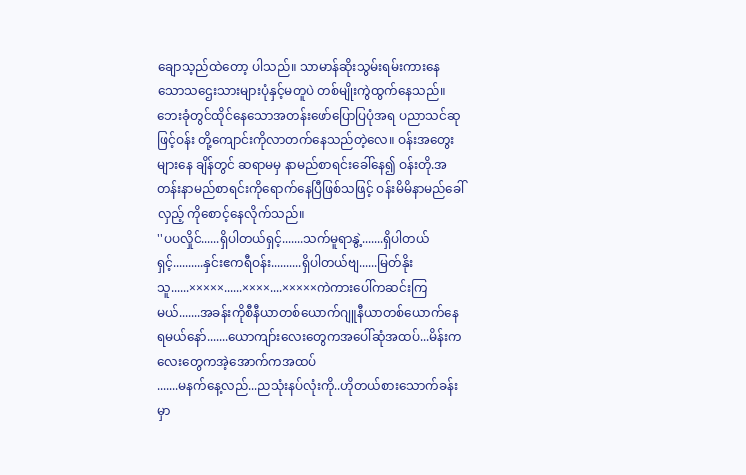ချောသ့ည်ထဲတော့ ပါသည်။ သာမာန်ဆိုးသွမ်းရမ်းကားနေသောသဌေးသားများပုံနှင့်မတူပဲ တစ်မျိုးကွဲထွက်နေသည်။ ဘေးခုံတွင်ထိုင်နေသောအတန်းဖော်ပြောပြပုံအရ ပညာသင်ဆုဖြင့်ဝန်း တို့ကျောင်းကိုလာတက်နေသည်တဲ့လေ။ ဝန်းအတွေးများနေ ချိန်တွင် ဆရာမမှ နာမည်စာရင်းခေါ်နေ၍ ဝန်းတို.အတန်းနာမည်စာရင်းကိုရောက်နေပြီဖြစ်သဖြင့် ဝန်းမိမိနာမည်ခေါ်လှည့် ကိုစောင့်နေလိုက်သည်။
''ပပလှိုင်......ရှိပါတယ်ရှင့်.......သက်မူရာနွဲ့.......ရှိပါတယ်ရှင့်..........နှင်းဧကရီဝန်း..........ရှိပါတယ်ဗျ......မြတ်နိုးသူ......×××××......××××....×××××ကဲကားပေါ်ကဆင်းကြမယ်.......အခန်းကိုစီနီယာတစ်ယောက်ဂျူနီယာတစ်ယောက်နေရမယ်နော်.......ယောကျာ်းလေးတွေကအပေါ်ဆုံအထပ်...မိန်းကလေးတွေကအဲ့အောက်ကအထပ်
.......မနက်နေ့လည်...ညသုံးနပ်လုံးကို..ဟိုတယ်စားသောက်ခန်းမှာ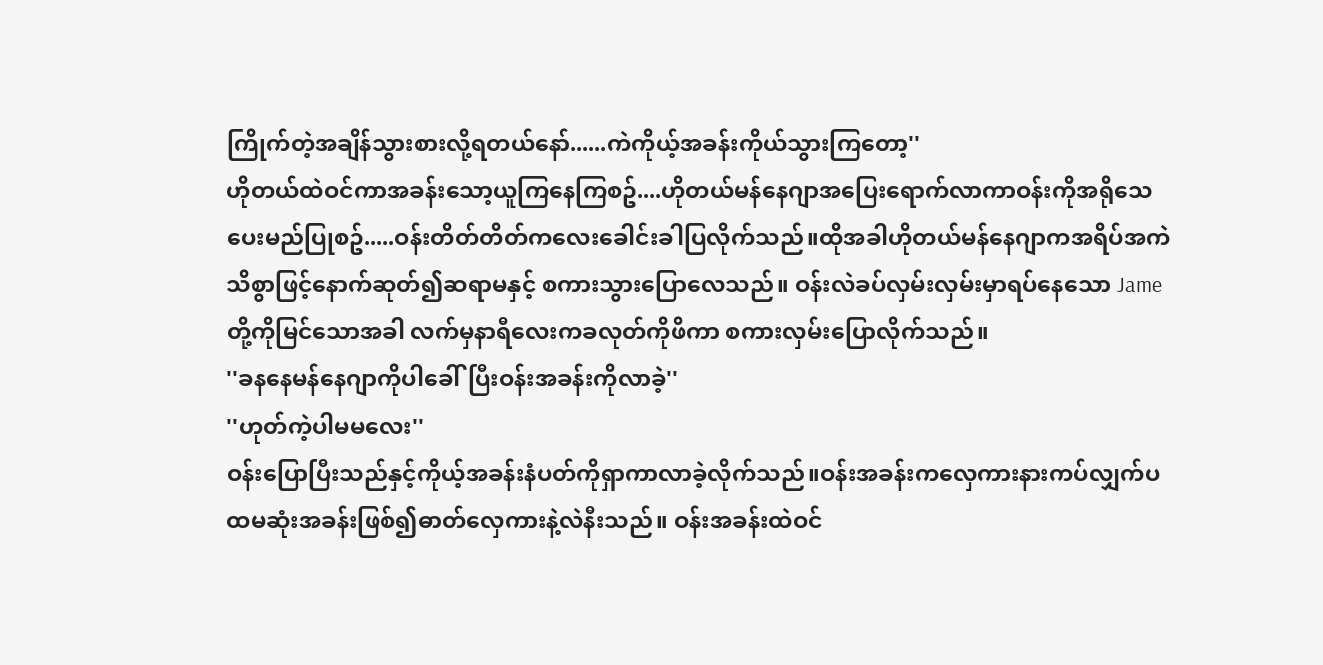ကြိုက်တဲ့အချိန်သွားစားလို့ရတယ်နော်......ကဲကိုယ့်အခန်းကိုယ်သွားကြတော့''
ဟိုတယ်ထဲဝင်ကာအခန်းသော့ယူကြနေကြစဥ်....ဟိုတယ်မန်နေဂျာအပြေးရောက်လာကာဝန်းကိုအရိုသေပေးမည်ပြုစဥ်.....ဝန်းတိတ်တိတ်ကလေးခေါင်းခါပြလိုက်သည်။ထိုအခါဟိုတယ်မန်နေဂျာကအရိပ်အကဲသိစွာဖြင့်နောက်ဆုတ်၍ဆရာမနှင့် စကားသွားပြောလေသည်။ ဝန်းလဲခပ်လှမ်းလှမ်းမှာရပ်နေသော Jameတို့ကိုမြင်သောအခါ လက်မှနာရီလေးကခလုတ်ကိုဖိကာ စကားလှမ်းပြောလိုက်သည်။
''ခနနေမန်နေဂျာကိုပါခေါ်ပြီးဝန်းအခန်းကိုလာခဲ့''
''ဟုတ်ကဲ့ပါမမလေး''
ဝန်းပြောပြီးသည်နှင့်ကိုယ့်အခန်းနံပတ်ကိုရှာကာလာခဲ့လိုက်သည်။ဝန်းအခန်းကလှေကားနားကပ်လျှက်ပထမဆုံးအခန်းဖြစ်၍ဓာတ်လှေကားနဲ့လဲနီးသည်။ ဝန်းအခန်းထဲဝင်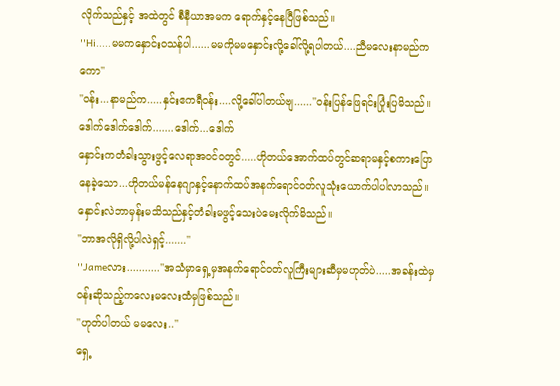လိုက်သည်နှင့် အထဲတွင် စီနီယာအမက ရောက်နှင့်နေပြီဖြစ်သည်။
''Hi.....မမကနှောင်းဝသန်ပါ......မမကိုမမနှောင်းလို့ခေါ်လို့ရပါတယ်....ညီမလေးနာမည်ကကော''
''ဝန်း...နာမည်က.....နှင်းဧကရီဝန်း....လို့ခေါ်ပါတယ်ဗျ......''ဝန်းပြန်ဖြေရင်းပြုံးပြမိသည်။
ဒေါက်ဒေါက်ဒေါက်.......ဒေါက်...ဒေါက်
နှောင်းကတံခါးသွားဖွင့်လေရာအဝင်ဝတွင်.....ဟိုတယ်အောက်ထပ်တွင်ဆရာမနှင့်စကားပြောနေခဲ့သော...ဟိုတယ်မန်နေဂျာနှင့်နောက်ထပ်အနက်ရောင်ဝတ်လူသုံးယောက်ပါပါလာသည်။နှောင်းလဲဘာမှန်းမသိသည်နှင့်တံခါးမဖွင့်သေးပဲမေးလိုက်မိသည်။
''ဘာအလိုရှိလို့ပါလဲရှင့်.......''
''Jameလား...........''အသံမှာရှေ့မှအနက်ရောင်ဝတ်လူကြီးများဆီမှမဟုတ်ပဲ.....အခန်းထဲမှဝန်းဆိုသည့်ကလေးမလေးထံမှဖြစ်သည်။
''ဟုတ်ပါတယ် မမလေး..''
ရှေ့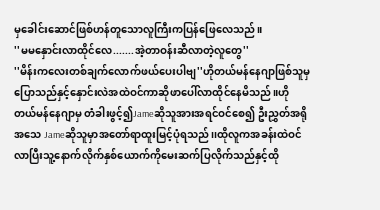မှခေါင်းဆောင်ဖြစ်ဟန်တူသောလူကြီးကပြန်ဖြေလေသည်။
''မမနှောင်းလာထိုင်လေ.......အဲ့တာဝန်းဆီလာတဲ့လူတွေ''
''မိန်းကလေးတစ်ချက်လောက်ဖယ်ပေးပါဗျ''ဟိုတယ်မန်နေဂျာဖြစ်သူမှပြောသည်နှင့်နှောင်းလဲအထဲဝင်ကာဆိုဖာပေါ်လာထိုင်နေမိသည်။ဟိုတယ်မန်နေဂျာမှ တံခါးဖွင့်၍Jameဆိုသူအားအရင်ဝင်စေ၍ ဦးညွှတ်အရိုအသေ Jameဆိုသူမှာအတော်ရာထူးမြင့်ပုံရသည်၊၊ထိုလူကအခန်းထဲဝင်လာပြီးသူ့နောက်လိုက်နှစ်ယောက်ကိုမေးဆက်ပြလိုက်သည်နှင့်ထို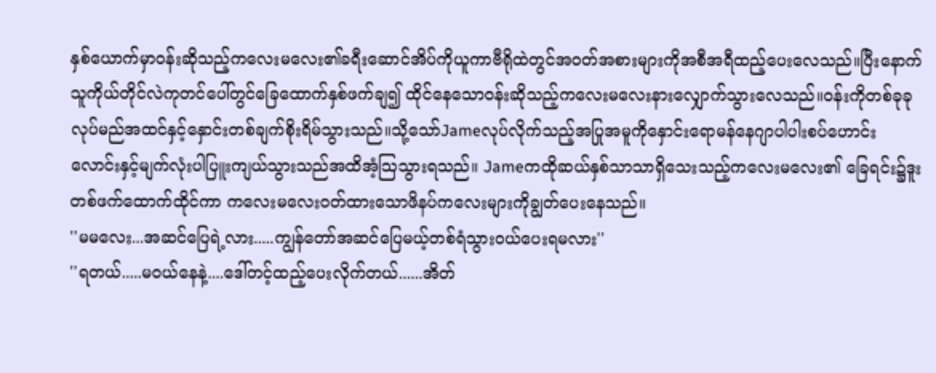နှစ်ယောက်မှာဝန်းဆိုသည့်ကလေးမလေး၏ခရီးဆောင်အိပ်ကိုယူကာဗီရိုထဲတွင်အဝတ်အစားများကိုအစီအရီထည့်ပေးလေသည်။ပြီးနောက်သူကိုယ်တိုင်လဲကုတင်ပေါ်တွင်ခြေထောက်နှစ်ဖက်ချ၍ ထိုင်နေသောဝန်းဆိုသည့်ကလေးမလေးနားလျှောက်သွားလေသည်။ဝန်းကိုတစ်ခုခုလုပ်မည်အထင်နှင့်နှောင်းတစ်ချက်စိုးရိမ်သွားသည်။သို့သော်Jameလုပ်လိုက်သည့်အပြုအမူကိုနှောင်းရောမန်နေဂျာပါပါးစပ်ဟောင်းလောင်းနှင့်မျက်လုံးပါပြူးကျယ်သွားသည်အထိအံ့သြသွားရသည်။ Jameကထိုဆယ်နှစ်သာသာရှိသေးသည့်ကလေးမလေး၏ ခြေရင်း၌ဒူးတစ်ဖက်ထောက်ထိုင်ကာ ကလေးမလေးဝတ်ထားသောဖိနပ်ကလေးများကိုချွတ်ပေးနေသည်။
''မမလေး...အဆင်ပြေရဲ့လား.....ကျွန်တော်အဆင်ပြေမယ့်တစ်ရံသွားဝယ်ပေးရမလား''
''ရတယ်.....မဝယ်နေနဲ့....ဒေါ်တင့်ထည့်ပေးလိုက်တယ်......အိတ်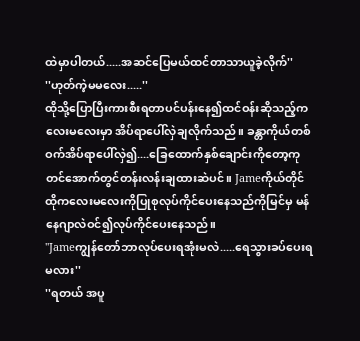ထဲမှာပါတယ်.....အဆင်ပြေမယ်ထင်တာသာယူခဲ့လိုက်''
''ဟုတ်ကဲ့မမလေး.....''
ထိုသို့ပြောပြီးကားစီးရတာပင်ပန်းနေ၍ထင်ဝန်းဆိုသည့်ကလေးမလေးမှာ အိပ်ရာပေါ်လှဲချလိုက်သည်။ ခန္တာကိုယ်တစ်ဝက်အိပ်ရာပေါ်လှဲ၍....ခြေထောက်နှစ်ချောင်းကိုတော့ကုတင်အောက်တွင်တန်းလန်းချထားဆဲပင်။ Jameကိုယ်တိုင် ထိုကလေးမလေးကိုပြုစုလုပ်ကိုင်ပေးနေသည်ကိုမြင်မှ မန်နေဂျာလဲဝင်၍လုပ်ကိုင်ပေးနေသည်။
''Jameကျွန်တော်ဘာလုပ်ပေးရအုံးမလဲ.....ရေသွားခပ်ပေးရမလား''
''ရတယ် အပူ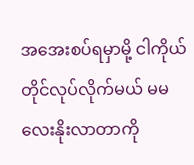အအေးစပ်ရမှာမို့ ငါကိုယ်တိုင်လုပ်လိုက်မယ် မမလေးနိုးလာတာကို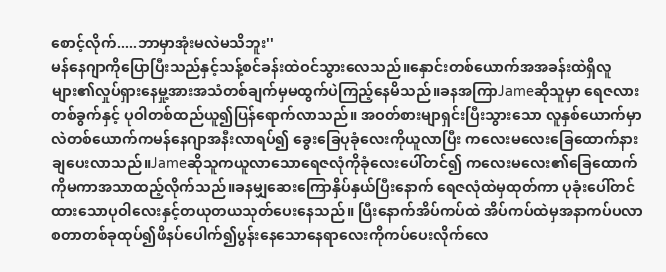စောင့်လိုက်.....ဘာမှာအုံးမလဲမသိဘူး''
မန်နေဂျာကိုပြောပြီးသည်နှင့်သန့်စင်ခန်းထဲဝင်သွားလေသည်။နှောင်းတစ်ယောက်အအခန်းထဲရှိလူများ၏လှုပ်ရှားနေမှု့အားအသံတစ်ချက်မှမထွက်ပဲကြည့်နေမိသည်။ခနအကြာJameဆိုသူမှာ ရေဇလားတစ်ခွက်နှင့် ပုဝါတစ်ထည်ယူ၍ပြန်ရောက်လာသည်။ အဝတ်စားမျာရှင်းပြီးသွားသော လူနှစ်ယောက်မှာလဲတစ်ယောက်ကမန်နေဂျာအနီးလာရပ်၍ ခွေးခြေပုခုံလေးကိုယူလာပြီး ကလေးမလေးခြေထောက်နားချပေးလာသည်။Jameဆိုသူကယူလာသောရေဇလုံကိုခုံလေးပေါ်တင်၍ ကလေးမလေး၏ခြေထောက်ကိုမကာအသာထည့်လိုက်သည်။ခနမျှဆေးကြောနှိပ်နှယ်ပြီးနောက် ရေဇလုံထဲမှထုတ်ကာ ပုခုံးပေါ်တင်ထားသောပုဝါလေးနှင့်တယုတယသုတ်ပေးနေသည်။ ပြီးနောက်အိပ်ကပ်ထဲ အိပ်ကပ်ထဲမှအနာကပ်ပလာစတာတစ်ခုထုပ်၍ဖိနပ်ပေါက်၍ပွန်းနေသောနေရာလေးကိုကပ်ပေးလိုက်လေ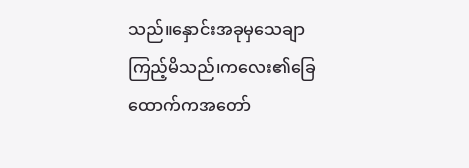သည်။နှောင်းအခုမှသေချာကြည့်မိသည်၊ကလေး၏ခြေထောက်ကအတော်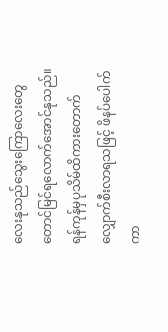လေးနုသည်သွေးကြောလေးတွေတောင်မြင်ရလောက်အောင်နုသည်။ရန်ကုန်မှပုသိမ်ထိကားတောက်လျှောက်စီးလာရသဖြင့် ဖိနပ်ပေါက်ကာ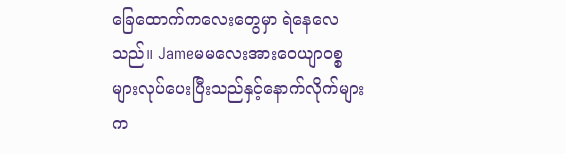ခြေထောက်ကလေးတွေမှာ ရဲနေလေသည်။ Jameမမလေးအားဝေယျာဝစ္စများလုပ်ပေးပြီးသည်နှင့်နောက်လိုက်များက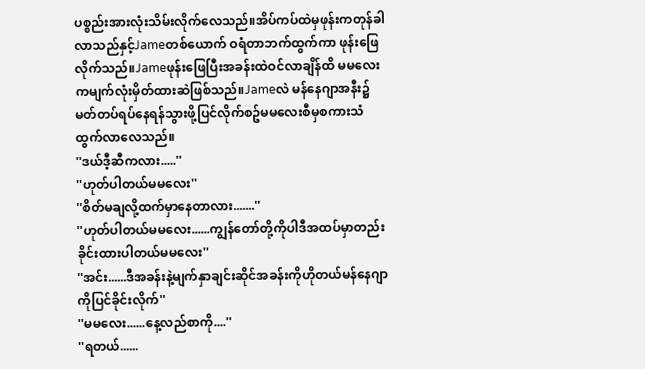ပစ္စည်းအားလုံးသိမ်းလိုက်လေသည်။အိပ်ကပ်ထဲမှဖုန်းကတုန်ခါလာသည်နှင့်Jameတစ်ယောက် ဝရံတာဘက်ထွက်ကာ ဖုန်းဖြေလိုက်သည်။Jameဖုန်းဖြေပြီးအခန်းထဲဝင်လာချိန်ထိ မမလေးကမျက်လုံးမှိတ်ထားဆဲဖြစ်သည်။Jameလဲ မန်နေဂျာအနီး၌မတ်တပ်ရပ်နေရန်သွားဖို့ပြင်လိုက်စဥ်မမလေးစီမှစကားသံထွက်လာလေသည်။
''ဒယ်ဒီ့ဆီကလား.....''
''ဟုတ်ပါတယ်မမလေး''
''စိတ်မချလို့ထက်မှာနေတာလား.......''
''ဟုတ်ပါတယ်မမလေး......ကျွန်တော်တို့ကိုပါဒီအထပ်မှာတည်းခိုင်းထားပါတယ်မမလေး''
''အင်း......ဒီအခန်းနဲ့မျက်နှာချင်းဆိုင်အခန်းကိုဟိုတယ်မန်နေဂျာကိုပြင်ခိုင်းလိုက်''
''မမလေး......နေ့လည်စာကို....''
''ရတယ်......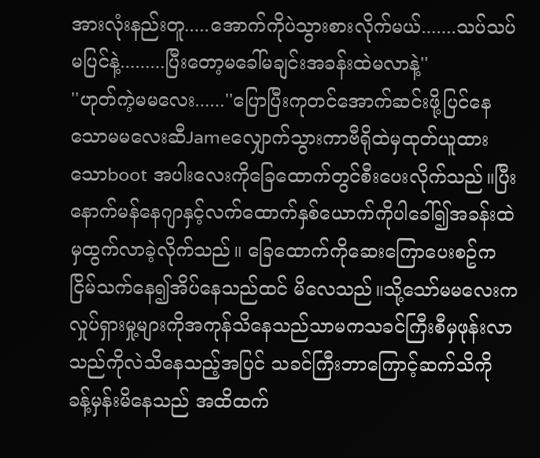အားလုံးနည်းတူ.....အောက်ကိုပဲသွားစားလိုက်မယ်.......သပ်သပ်မပြင်နဲ့.........ပြီးတော့မခေါ်မချင်းအခန်းထဲမလာနဲ့''
''ဟုတ်ကဲ့မမလေး......''ပြောပြီးကုတင်အောက်ဆင်းဖို့ပြင်နေသောမမလေးဆီJameလျှောက်သွားကာဗီရိုထဲမှထုတ်ယူထားသောboot အပါးလေးကိုခြေထောက်တွင်စီးပေးလိုက်သည်။ပြီးနောက်မန်နေဂျာနှင့်လက်ထောက်နှစ်ယောက်ကိုပါခေါ်၍အခန်းထဲမှထွက်လာခဲ့လိုက်သည်။ ခြေထောက်ကိုဆေးကြောပေးစဥ်က ငြိမ်သက်နေ၍အိပ်နေသည်ထင် မိလေသည်။သို့သော်မမလေးက လှုပ်ရှားမှု့များကိုအကုန်သိနေသည်သာမကသခင်ကြီးစီမှဖုန်းလာသည်ကိုလဲသိနေသည့်အပြင် သခင်ကြီးဘာကြောင့်ဆက်သိကို ခန့်မှန်းမိနေသည် အထိထက်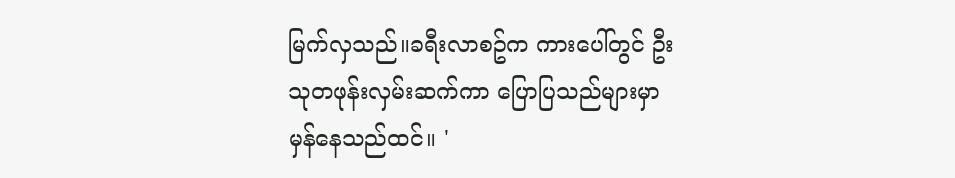မြက်လှသည်။ခရီးလာစဥ်က ကားပေါ်တွင် ဦးသုတဖုန်းလှမ်းဆက်ကာ ပြောပြသည်များမှာ မှန်နေသည်ထင်။ '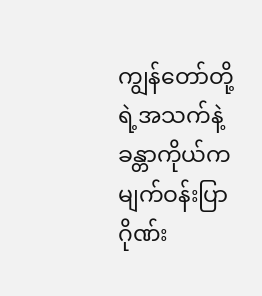ကျွန်တော်တို့ရဲ့အသက်နဲ့ခန္တာကိုယ်ကမျက်ဝန်းပြာဂိုဏ်း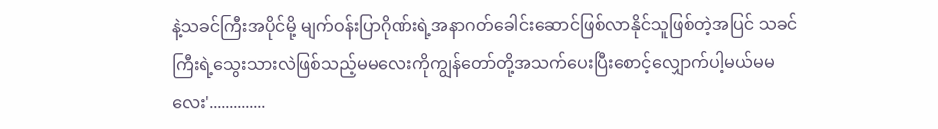နဲ့သခင်ကြီးအပိုင်မို့ မျက်ဝန်းပြာဂိုဏ်းရဲ့အနာဂတ်ခေါင်းဆောင်ဖြစ်လာနိုင်သူဖြစ်တဲ့အပြင် သခင်ကြီးရဲ့သွေးသားလဲဖြစ်သည့်မမလေးကိုကျွန်တော်တို့အသက်ပေးပြီးစောင့်လျှောက်ပါ့မယ်မမလေး'..............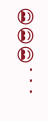...😎😎😎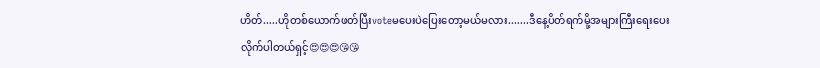ဟိတ်.....ဟိုတစ်ယောက်ဖတ်ပြီးvoteမပေးပဲပြေးတော့မယ်မလား.......ဒီနေ့ပိတ်ရက်မို့အများကြီးရေးပေးလိုက်ပါတယ်ရှင့်😍😍😍😘😘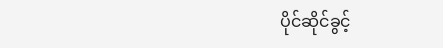ပိုင်ဆိုင်ခွင့်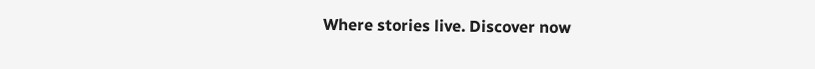Where stories live. Discover now